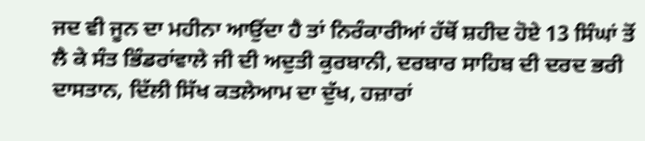ਜਦ ਵੀ ਜੂਨ ਦਾ ਮਹੀਨਾ ਆਉਂਦਾ ਹੈ ਤਾਂ ਨਿਰੰਕਾਰੀਆਂ ਹੱਥੋਂ ਸ਼ਹੀਦ ਹੋਏ 13 ਸਿੰਘਾਂ ਤੋਂ ਲੈ ਕੇ ਸੰਤ ਭਿੰਡਰਾਂਵਾਲੇ ਜੀ ਦੀ ਅਦੁਤੀ ਕੁਰਬਾਨੀ, ਦਰਬਾਰ ਸਾਹਿਬ ਦੀ ਦਰਦ ਭਰੀ ਦਾਸਤਾਨ, ਦਿੱਲੀ ਸਿੱਖ ਕਤਲੇਆਮ ਦਾ ਦੁੱਖ, ਹਜ਼ਾਰਾਂ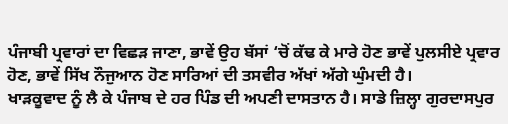ਪੰਜਾਬੀ ਪ੍ਰਵਾਰਾਂ ਦਾ ਵਿਛੜ ਜਾਣਾ, ਭਾਵੇਂ ਉਹ ਬੱਸਾਂ ‘ਚੋਂ ਕੱਢ ਕੇ ਮਾਰੇ ਹੋਣ ਭਾਵੇਂ ਪੁਲਸੀਏ ਪ੍ਰਵਾਰ ਹੋਣ, ਭਾਵੇਂ ਸਿੱਖ ਨੌਜੁਆਨ ਹੋਣ ਸਾਰਿਆਂ ਦੀ ਤਸਵੀਰ ਅੱਖਾਂ ਅੱਗੇ ਘੁੰਮਦੀ ਹੈ।
ਖਾੜਕੂਵਾਦ ਨੂੰ ਲੈ ਕੇ ਪੰਜਾਬ ਦੇ ਹਰ ਪਿੰਡ ਦੀ ਅਪਣੀ ਦਾਸਤਾਨ ਹੈ। ਸਾਡੇ ਜ਼ਿਲ੍ਹਾ ਗੁਰਦਾਸਪੁਰ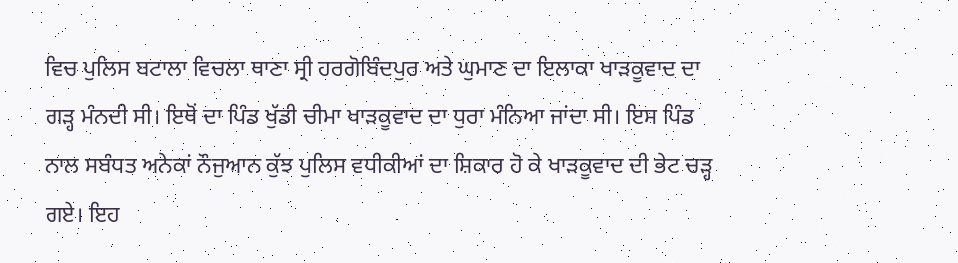ਵਿਚ ਪੁਲਿਸ ਬਟਾਲਾ ਵਿਚਲਾ ਥਾਣਾ ਸ੍ਰੀ ਹਰਗੋਬਿੰਦਪੁਰ ਅਤੇ ਘੁਮਾਣ ਦਾ ਇਲਾਕਾ ਖਾੜਕੂਵਾਦ ਦਾ ਗੜ੍ਹ ਮੰਨਦੀ ਸੀ। ਇਥੋਂ ਦਾ ਪਿੰਡ ਖੁੱਡੀ ਚੀਮਾ ਖਾੜਕੂਵਾਦ ਦਾ ਧੁਰਾ ਮੰਨਿਆ ਜਾਂਦਾ ਸੀ। ਇਸ ਪਿੰਡ ਨਾਲ ਸਬੰਧਤ ਅਨੇਕਾਂ ਨੌਜੁਆਨ ਕੁੱਝ ਪੁਲਿਸ ਵਧੀਕੀਆਂ ਦਾ ਸ਼ਿਕਾਰ ਹੋ ਕੇ ਖਾੜਕੂਵਾਦ ਦੀ ਭੇਟ ਚੜ੍ਹ ਗਏ। ਇਹ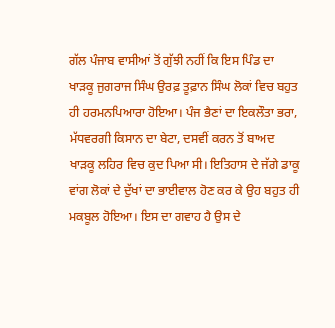ਗੱਲ ਪੰਜਾਬ ਵਾਸੀਆਂ ਤੋਂ ਗੁੱਝੀ ਨਹੀਂ ਕਿ ਇਸ ਪਿੰਡ ਦਾ ਖਾੜਕੂ ਜੁਗਰਾਜ ਸਿੰਘ ਉਰਫ਼ ਤੂਫ਼ਾਨ ਸਿੰਘ ਲੋਕਾਂ ਵਿਚ ਬਹੁਤ ਹੀ ਹਰਮਨਪਿਆਰਾ ਹੋਇਆ। ਪੰਜ ਭੈਣਾਂ ਦਾ ਇਕਲੌਤਾ ਭਰਾ, ਮੱਧਵਰਗੀ ਕਿਸਾਨ ਦਾ ਬੇਟਾ, ਦਸਵੀਂ ਕਰਨ ਤੋਂ ਬਾਅਦ ਖਾੜਕੂ ਲਹਿਰ ਵਿਚ ਕੁਦ ਪਿਆ ਸੀ। ਇਤਿਹਾਸ ਦੇ ਜੱਗੇ ਡਾਕੂ ਵਾਂਗ ਲੋਕਾਂ ਦੇ ਦੁੱਖਾਂ ਦਾ ਭਾਈਵਾਲ ਹੋਣ ਕਰ ਕੇ ਉਹ ਬਹੁਤ ਹੀ ਮਕਬੂਲ ਹੋਇਆ। ਇਸ ਦਾ ਗਵਾਹ ਹੈ ਉਸ ਦੇ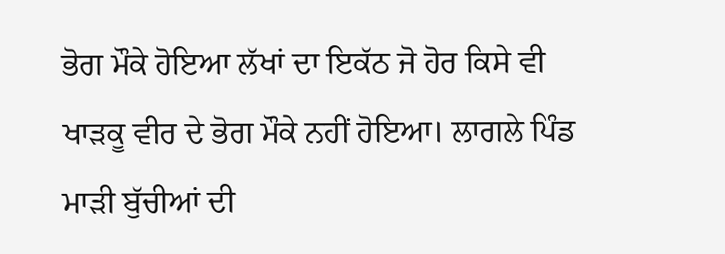ਭੋਗ ਮੌਕੇ ਹੋਇਆ ਲੱਖਾਂ ਦਾ ਇਕੱਠ ਜੋ ਹੋਰ ਕਿਸੇ ਵੀ ਖਾੜਕੂ ਵੀਰ ਦੇ ਭੋਗ ਮੌਕੇ ਨਹੀਂ ਹੋਇਆ। ਲਾਗਲੇ ਪਿੰਡ ਮਾੜੀ ਬੁੱਚੀਆਂ ਦੀ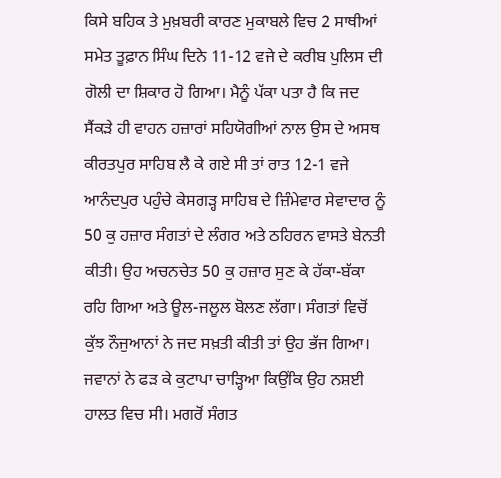ਕਿਸੇ ਬਹਿਕ ਤੇ ਮੁਖ਼ਬਰੀ ਕਾਰਣ ਮੁਕਾਬਲੇ ਵਿਚ 2 ਸਾਥੀਆਂ ਸਮੇਤ ਤੂਫ਼ਾਨ ਸਿੰਘ ਦਿਨੇ 11-12 ਵਜੇ ਦੇ ਕਰੀਬ ਪੁਲਿਸ ਦੀ ਗੋਲੀ ਦਾ ਸ਼ਿਕਾਰ ਹੋ ਗਿਆ। ਮੈਨੂੰ ਪੱਕਾ ਪਤਾ ਹੈ ਕਿ ਜਦ ਸੈਂਕੜੇ ਹੀ ਵਾਹਨ ਹਜ਼ਾਰਾਂ ਸਹਿਯੋਗੀਆਂ ਨਾਲ ਉਸ ਦੇ ਅਸਥ ਕੀਰਤਪੁਰ ਸਾਹਿਬ ਲੈ ਕੇ ਗਏ ਸੀ ਤਾਂ ਰਾਤ 12-1 ਵਜੇ ਆਨੰਦਪੁਰ ਪਹੁੰਚੇ ਕੇਸਗੜ੍ਹ ਸਾਹਿਬ ਦੇ ਜ਼ਿੰਮੇਵਾਰ ਸੇਵਾਦਾਰ ਨੂੰ 50 ਕੁ ਹਜ਼ਾਰ ਸੰਗਤਾਂ ਦੇ ਲੰਗਰ ਅਤੇ ਠਹਿਰਨ ਵਾਸਤੇ ਬੇਨਤੀ ਕੀਤੀ। ਉਹ ਅਚਨਚੇਤ 50 ਕੁ ਹਜ਼ਾਰ ਸੁਣ ਕੇ ਹੱਕਾ-ਬੱਕਾ ਰਹਿ ਗਿਆ ਅਤੇ ਊਲ-ਜਲੂਲ ਬੋਲਣ ਲੱਗਾ। ਸੰਗਤਾਂ ਵਿਚੋਂ ਕੁੱਝ ਨੌਜੁਆਨਾਂ ਨੇ ਜਦ ਸਖ਼ਤੀ ਕੀਤੀ ਤਾਂ ਉਹ ਭੱਜ ਗਿਆ। ਜਵਾਨਾਂ ਨੇ ਫੜ ਕੇ ਕੁਟਾਪਾ ਚਾੜ੍ਹਿਆ ਕਿਉਂਕਿ ਉਹ ਨਸ਼ਈ ਹਾਲਤ ਵਿਚ ਸੀ। ਮਗਰੋਂ ਸੰਗਤ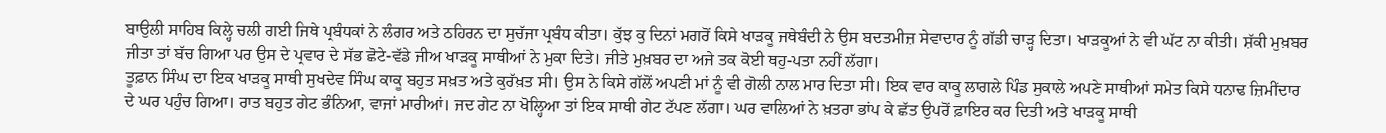ਬਾਉਲੀ ਸਾਹਿਬ ਕਿਲ੍ਹੇ ਚਲੀ ਗਈ ਜਿਥੇ ਪ੍ਰਬੰਧਕਾਂ ਨੇ ਲੰਗਰ ਅਤੇ ਠਹਿਰਨ ਦਾ ਸੁਚੱਜਾ ਪ੍ਰਬੰਧ ਕੀਤਾ। ਕੁੱਝ ਕੁ ਦਿਨਾਂ ਮਗਰੋਂ ਕਿਸੇ ਖਾੜਕੂ ਜਥੇਬੰਦੀ ਨੇ ਉਸ ਬਦਤਮੀਜ਼ ਸੇਵਾਦਾਰ ਨੂੰ ਗੱਡੀ ਚਾੜ੍ਹ ਦਿਤਾ। ਖਾੜਕੂਆਂ ਨੇ ਵੀ ਘੱਟ ਨਾ ਕੀਤੀ। ਸ਼ੱਕੀ ਮੁਖ਼ਬਰ ਜੀਤਾ ਤਾਂ ਬੱਚ ਗਿਆ ਪਰ ਉਸ ਦੇ ਪ੍ਰਵਾਰ ਦੇ ਸੱਭ ਛੋਟੇ-ਵੱਡੇ ਜੀਅ ਖਾੜਕੂ ਸਾਥੀਆਂ ਨੇ ਮੁਕਾ ਦਿਤੇ। ਜੀਤੇ ਮੁਖ਼ਬਰ ਦਾ ਅਜੇ ਤਕ ਕੋਈ ਥਹੁ-ਪਤਾ ਨਹੀਂ ਲੱਗਾ।
ਤੂਫ਼ਾਨ ਸਿੰਘ ਦਾ ਇਕ ਖਾੜਕੂ ਸਾਥੀ ਸੁਖਦੇਵ ਸਿੰਘ ਕਾਕੂ ਬਹੁਤ ਸਖ਼ਤ ਅਤੇ ਕੁਰੱਖ਼ਤ ਸੀ। ਉਸ ਨੇ ਕਿਸੇ ਗੱਲੋਂ ਅਪਣੀ ਮਾਂ ਨੂੰ ਵੀ ਗੋਲੀ ਨਾਲ ਮਾਰ ਦਿਤਾ ਸੀ। ਇਕ ਵਾਰ ਕਾਕੂ ਲਾਗਲੇ ਪਿੰਡ ਸੁਕਾਲੇ ਅਪਣੇ ਸਾਥੀਆਂ ਸਮੇਤ ਕਿਸੇ ਧਨਾਢ ਜ਼ਿਮੀਂਦਾਰ ਦੇ ਘਰ ਪਹੁੰਚ ਗਿਆ। ਰਾਤ ਬਹੁਤ ਗੇਟ ਭੰਨਿਆ, ਵਾਜਾਂ ਮਾਰੀਆਂ। ਜਦ ਗੇਟ ਨਾ ਖੋਲ੍ਹਿਆ ਤਾਂ ਇਕ ਸਾਥੀ ਗੇਟ ਟੱਪਣ ਲੱਗਾ। ਘਰ ਵਾਲਿਆਂ ਨੇ ਖ਼ਤਰਾ ਭਾਂਪ ਕੇ ਛੱਤ ਉਪਰੋਂ ਫ਼ਾਇਰ ਕਰ ਦਿਤੀ ਅਤੇ ਖਾੜਕੂ ਸਾਥੀ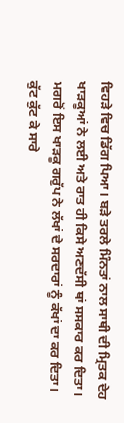ਵਿਹੜੇ ਵਿਚ ਡਿੱਗ ਪਿਆ। ਬੜੇ ਤਰਲੇ ਮਿੰਨਤਾਂ ਨਾਲ ਸਾਥੀ ਦੀ ਮ੍ਰਿਤਕ ਦੇਹ ਖਾੜਕੂਆਂ ਨੇ ਲਈ ਅਤੇ ਰਾਤ ਹੀ ਕਿਸੇ ਅਣਦੱਸੀ ਥਾਂ ਸਸਕਾਰ ਕਰ ਦਿਤਾ। ਮਗਰੋਂ ਇਸ ਖਾੜਕੂ ਗਰੁੱਪ ਨੇ ਲੱਖਾਂ ਦੇ ਸਰਦਾਰਾਂ ਨੂੰ ਕੱਖਾਂ ਦਾ ਕਰ ਦਿਤਾ। ਕੁੱਟ ਕੁੱਟ ਕੇ ਸਾਰੇ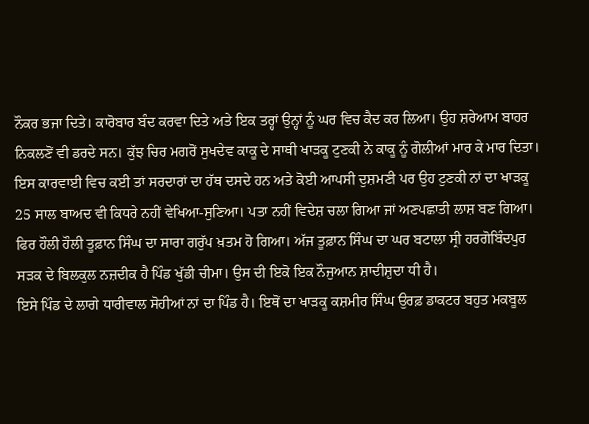ਨੌਕਰ ਭਜਾ ਦਿਤੇ। ਕਾਰੋਬਾਰ ਬੰਦ ਕਰਵਾ ਦਿਤੇ ਅਤੇ ਇਕ ਤਰ੍ਹਾਂ ਉਨ੍ਹਾਂ ਨੂੰ ਘਰ ਵਿਚ ਕੈਦ ਕਰ ਲਿਆ। ਉਹ ਸ਼ਰੇਆਮ ਬਾਹਰ ਨਿਕਲਣੋਂ ਵੀ ਡਰਦੇ ਸਨ। ਕੁੱਝ ਚਿਰ ਮਗਰੋਂ ਸੁਖਦੇਵ ਕਾਕੂ ਦੇ ਸਾਥੀ ਖਾੜਕੂ ਟੁਣਕੀ ਨੇ ਕਾਕੂ ਨੂੰ ਗੋਲੀਆਂ ਮਾਰ ਕੇ ਮਾਰ ਦਿਤਾ। ਇਸ ਕਾਰਵਾਈ ਵਿਚ ਕਈ ਤਾਂ ਸਰਦਾਰਾਂ ਦਾ ਹੱਥ ਦਸਦੇ ਹਨ ਅਤੇ ਕੋਈ ਆਪਸੀ ਦੁਸ਼ਮਣੀ ਪਰ ਉਹ ਟੁਣਕੀ ਨਾਂ ਦਾ ਖਾੜਕੂ 25 ਸਾਲ ਬਾਅਦ ਵੀ ਕਿਧਰੇ ਨਹੀਂ ਵੇਖਿਆ-ਸੁਣਿਆ। ਪਤਾ ਨਹੀਂ ਵਿਦੇਸ਼ ਚਲਾ ਗਿਆ ਜਾਂ ਅਣਪਛਾਤੀ ਲਾਸ਼ ਬਣ ਗਿਆ। ਫਿਰ ਹੌਲੀ ਹੌਲੀ ਤੂਫ਼ਾਨ ਸਿੰਘ ਦਾ ਸਾਰਾ ਗਰੁੱਪ ਖ਼ਤਮ ਹੋ ਗਿਆ। ਅੱਜ ਤੂਫ਼ਾਨ ਸਿੰਘ ਦਾ ਘਰ ਬਟਾਲਾ ਸ੍ਰੀ ਹਰਗੋਬਿੰਦਪੁਰ ਸੜਕ ਦੇ ਬਿਲਕੁਲ ਨਜ਼ਦੀਕ ਹੈ ਪਿੰਡ ਖੁੱਡੀ ਚੀਮਾ। ਉਸ ਦੀ ਇਕੋ ਇਕ ਨੌਜੁਆਨ ਸ਼ਾਦੀਸ਼ੁਦਾ ਧੀ ਹੈ।
ਇਸੇ ਪਿੰਡ ਦੇ ਲਾਗੇ ਧਾਰੀਵਾਲ ਸੋਹੀਆਂ ਨਾਂ ਦਾ ਪਿੰਡ ਹੈ। ਇਥੋਂ ਦਾ ਖਾੜਕੂ ਕਸ਼ਮੀਰ ਸਿੰਘ ਉਰਫ਼ ਡਾਕਟਰ ਬਹੁਤ ਮਕਬੂਲ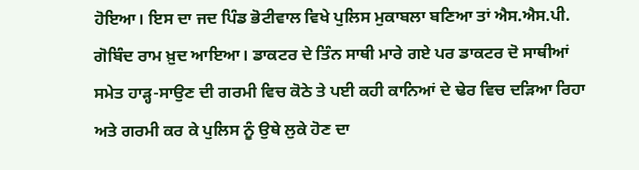ਹੋਇਆ। ਇਸ ਦਾ ਜਦ ਪਿੰਡ ਭੋਟੀਵਾਲ ਵਿਖੇ ਪੁਲਿਸ ਮੁਕਾਬਲਾ ਬਣਿਆ ਤਾਂ ਐਸ.ਐਸ.ਪੀ. ਗੋਬਿੰਦ ਰਾਮ ਖ਼ੁਦ ਆਇਆ। ਡਾਕਟਰ ਦੇ ਤਿੰਨ ਸਾਥੀ ਮਾਰੇ ਗਏ ਪਰ ਡਾਕਟਰ ਦੋ ਸਾਥੀਆਂ ਸਮੇਤ ਹਾੜ੍ਹ-ਸਾਉਣ ਦੀ ਗਰਮੀ ਵਿਚ ਕੋਠੇ ਤੇ ਪਈ ਕਹੀ ਕਾਨਿਆਂ ਦੇ ਢੇਰ ਵਿਚ ਦੜਿਆ ਰਿਹਾ ਅਤੇ ਗਰਮੀ ਕਰ ਕੇ ਪੁਲਿਸ ਨੂੰ ਉਥੇ ਲੁਕੇ ਹੋਣ ਦਾ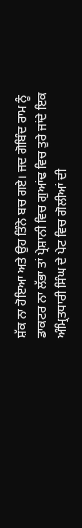ਸ਼ੱਕ ਨਾ ਹੋਇਆ ਅਤੇ ਉਹ ਤਿੰਨੇ ਬਚ ਗਏ। ਜਦ ਗੋਬਿੰਦ ਰਾਮ ਨੂੰ ਡਾਕਟਰ ਨਾ ਲੱਭਾ ਤਾਂ ਪ੍ਰੇਸ਼ਾਨੀ ਵਿਚ ਗੁਆਂਢ ਵਿਚ ਤੁਰੇ ਜਾਂਦੇ ਇਕ ਅੰਮ੍ਰਿਤਧਾਰੀ ਸਿੰਘ ਦੇ ਪੇਟ ਵਿਚ ਗੋਲੀਆਂ ਦੀ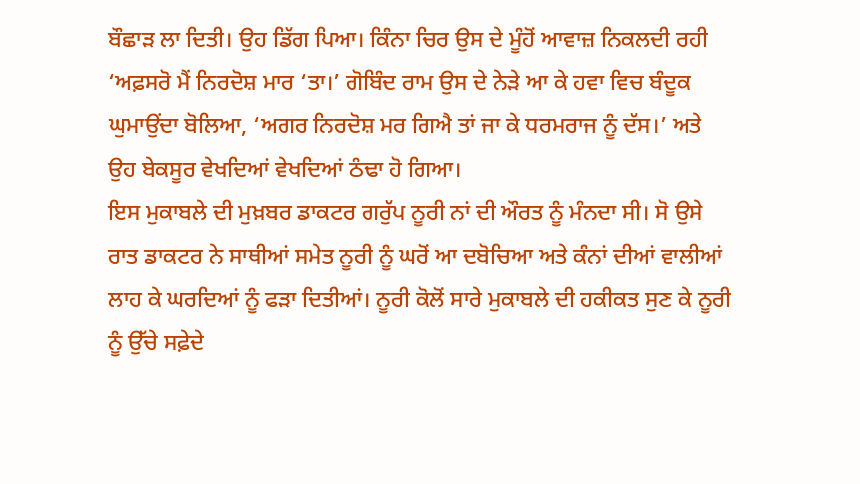ਬੌਛਾੜ ਲਾ ਦਿਤੀ। ਉਹ ਡਿੱਗ ਪਿਆ। ਕਿੰਨਾ ਚਿਰ ਉਸ ਦੇ ਮੂੰਹੋਂ ਆਵਾਜ਼ ਨਿਕਲਦੀ ਰਹੀ ‘ਅਫ਼ਸਰੋ ਮੈਂ ਨਿਰਦੋਸ਼ ਮਾਰ ‘ਤਾ।’ ਗੋਬਿੰਦ ਰਾਮ ਉਸ ਦੇ ਨੇੜੇ ਆ ਕੇ ਹਵਾ ਵਿਚ ਬੰਦੂਕ ਘੁਮਾਉਂਦਾ ਬੋਲਿਆ, ‘ਅਗਰ ਨਿਰਦੋਸ਼ ਮਰ ਗਿਐ ਤਾਂ ਜਾ ਕੇ ਧਰਮਰਾਜ ਨੂੰ ਦੱਸ।’ ਅਤੇ ਉਹ ਬੇਕਸੂਰ ਵੇਖਦਿਆਂ ਵੇਖਦਿਆਂ ਠੰਢਾ ਹੋ ਗਿਆ।
ਇਸ ਮੁਕਾਬਲੇ ਦੀ ਮੁਖ਼ਬਰ ਡਾਕਟਰ ਗਰੁੱਪ ਨੂਰੀ ਨਾਂ ਦੀ ਔਰਤ ਨੂੰ ਮੰਨਦਾ ਸੀ। ਸੋ ਉਸੇ ਰਾਤ ਡਾਕਟਰ ਨੇ ਸਾਥੀਆਂ ਸਮੇਤ ਨੂਰੀ ਨੂੰ ਘਰੋਂ ਆ ਦਬੋਚਿਆ ਅਤੇ ਕੰਨਾਂ ਦੀਆਂ ਵਾਲੀਆਂ ਲਾਹ ਕੇ ਘਰਦਿਆਂ ਨੂੰ ਫੜਾ ਦਿਤੀਆਂ। ਨੂਰੀ ਕੋਲੋਂ ਸਾਰੇ ਮੁਕਾਬਲੇ ਦੀ ਹਕੀਕਤ ਸੁਣ ਕੇ ਨੂਰੀ ਨੂੰ ਉੱਚੇ ਸਫ਼ੇਦੇ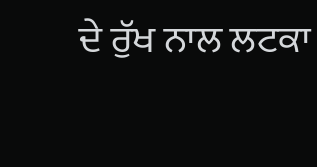ਦੇ ਰੁੱਖ ਨਾਲ ਲਟਕਾ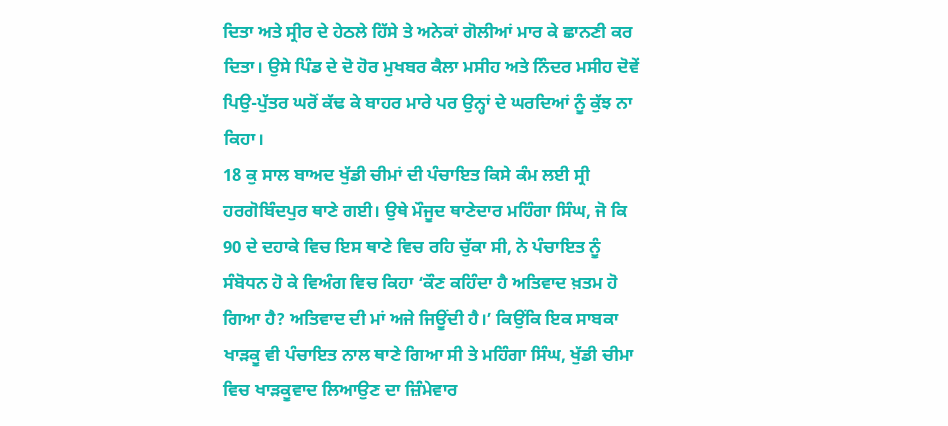ਦਿਤਾ ਅਤੇ ਸ੍ਰੀਰ ਦੇ ਹੇਠਲੇ ਹਿੱਸੇ ਤੇ ਅਨੇਕਾਂ ਗੋਲੀਆਂ ਮਾਰ ਕੇ ਛਾਨਣੀ ਕਰ ਦਿਤਾ। ਉਸੇ ਪਿੰਡ ਦੇ ਦੋ ਹੋਰ ਮੁਖਬਰ ਕੈਲਾ ਮਸੀਹ ਅਤੇ ਨਿੰਦਰ ਮਸੀਹ ਦੋਵੇਂ ਪਿਉ-ਪੁੱਤਰ ਘਰੋਂ ਕੱਢ ਕੇ ਬਾਹਰ ਮਾਰੇ ਪਰ ਉਨ੍ਹਾਂ ਦੇ ਘਰਦਿਆਂ ਨੂੰ ਕੁੱਝ ਨਾ ਕਿਹਾ।
18 ਕੁ ਸਾਲ ਬਾਅਦ ਖੁੱਡੀ ਚੀਮਾਂ ਦੀ ਪੰਚਾਇਤ ਕਿਸੇ ਕੰਮ ਲਈ ਸ੍ਰੀ ਹਰਗੋਬਿੰਦਪੁਰ ਥਾਣੇ ਗਈ। ਉਥੇ ਮੌਜੂਦ ਥਾਣੇਦਾਰ ਮਹਿੰਗਾ ਸਿੰਘ, ਜੋ ਕਿ 90 ਦੇ ਦਹਾਕੇ ਵਿਚ ਇਸ ਥਾਣੇ ਵਿਚ ਰਹਿ ਚੁੱਕਾ ਸੀ, ਨੇ ਪੰਚਾਇਤ ਨੂੰ ਸੰਬੋਧਨ ਹੋ ਕੇ ਵਿਅੰਗ ਵਿਚ ਕਿਹਾ ‘ਕੌਣ ਕਹਿੰਦਾ ਹੈ ਅਤਿਵਾਦ ਖ਼ਤਮ ਹੋ ਗਿਆ ਹੈ? ਅਤਿਵਾਦ ਦੀ ਮਾਂ ਅਜੇ ਜਿਊਂਦੀ ਹੈ।’ ਕਿਉਂਕਿ ਇਕ ਸਾਬਕਾ ਖਾੜਕੂ ਵੀ ਪੰਚਾਇਤ ਨਾਲ ਥਾਣੇ ਗਿਆ ਸੀ ਤੇ ਮਹਿੰਗਾ ਸਿੰਘ, ਖੁੱਡੀ ਚੀਮਾ ਵਿਚ ਖਾੜਕੂਵਾਦ ਲਿਆਉਣ ਦਾ ਜ਼ਿੰਮੇਵਾਰ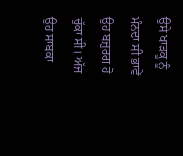ਉਸੇ ਖਾੜਕੂ ਨੂੰ ਮੰਨਦਾ ਸੀ ਭਾਵੇਂ ਉਹ ਬਜ਼ੁਰਗ ਹੋ ਚੁੱਕਾ ਸੀ। ਅੱਜ ਉਹ ਸਾਬਕਾ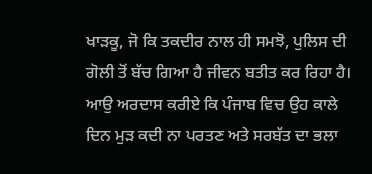ਖਾੜਕੂ, ਜੋ ਕਿ ਤਕਦੀਰ ਨਾਲ ਹੀ ਸਮਝੋ, ਪੁਲਿਸ ਦੀ ਗੋਲੀ ਤੋਂ ਬੱਚ ਗਿਆ ਹੈ ਜੀਵਨ ਬਤੀਤ ਕਰ ਰਿਹਾ ਹੈ। ਆਉ ਅਰਦਾਸ ਕਰੀਏ ਕਿ ਪੰਜਾਬ ਵਿਚ ਉਹ ਕਾਲੇ ਦਿਨ ਮੁੜ ਕਦੀ ਨਾ ਪਰਤਣ ਅਤੇ ਸਰਬੱਤ ਦਾ ਭਲਾ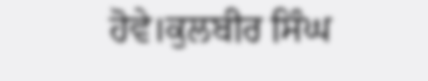ਹੋਵੇ।ਕੁਲਬੀਰ ਸਿੰਘ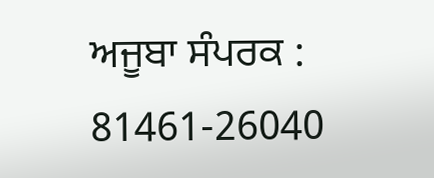ਅਜੂਬਾ ਸੰਪਰਕ : 81461-26040